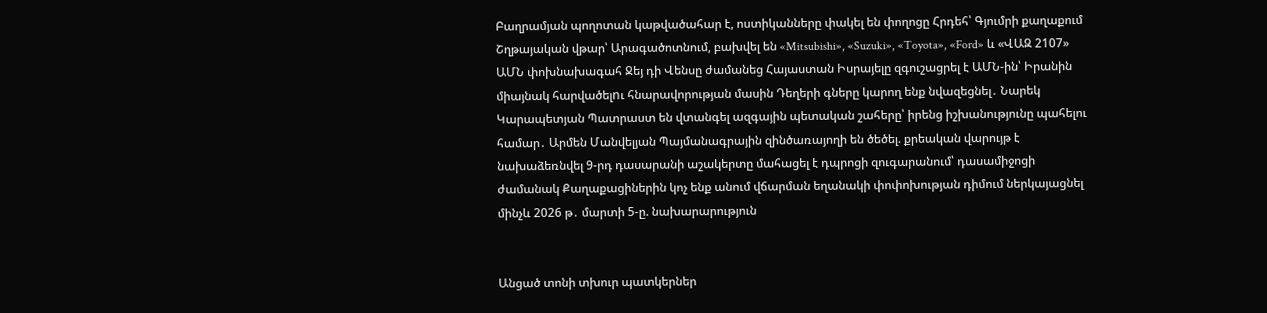Բաղրամյան պողոտան կաթվածահար է, ոստիկանները փակել են փողոցը Հրդեհ՝ Գյումրի քաղաքում Շղթայական վթար՝ Արագածոտնում, բախվել են «Mitsubishi», «Suzuki», «Toyota», «Ford» և «ՎԱԶ 2107» ԱՄՆ փոխնախագահ Ջեյ դի Վենսը ժամանեց Հայաստան Իսրայելը զգուշացրել է ԱՄՆ-ին՝ Իրանին միայնակ հարվածելnւ հնարավորության մասին Դեղերի գները կարող ենք նվազեցնել․ Նարեկ Կարապետյան Պատրաստ են վտանգել ազգային պետական շահերը՝ իրենց իշխանությունը պահելու համար․ Արմեն Մանվելյան Պայմանագրային զինծառայողի են ծեծել. քրեական վարույթ է նախաձեռնվել 9-րդ դասարանի աշակերտը մահացել է դպրոցի զուգարանում՝ դասամիջոցի ժամանակ Քաղաքացիներին կոչ ենք անում վճարման եղանակի փոփոխության դիմում ներկայացնել մինչև 2026 թ․ մարտի 5-ը. նախարարություն


Անցած տոնի տխուր պատկերներ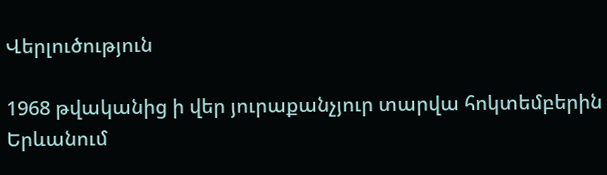Վերլուծություն

1968 թվականից ի վեր յուրաքանչյուր տարվա հոկտեմբերին Երևանում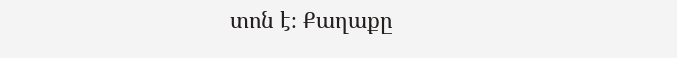տոն է։ Քաղաքը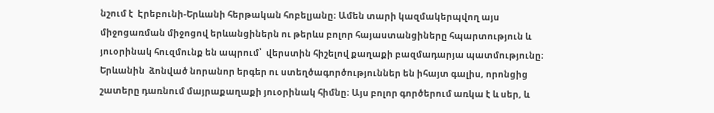նշում է  Էրեբունի-Երևանի հերթական հոբելյանը։ Ամեն տարի կազմակերպվող այս միջոցառման միջոցով երևանցիներն ու թերևս բոլոր հայաստանցիները հպարտություն և յուօրինակ հուզմունք են ապրում՝  վերստին հիշելով քաղաքի բազմադարյա պատմությունը։ Երևանին  ձոնված նորանոր երգեր ու ստեղծագործություններ են իհայտ գալիս, որոնցից շատերը դառնում մայրաքաղաքի յուօրինակ հիմնը։ Այս բոլոր գործերում առկա է և սեր, և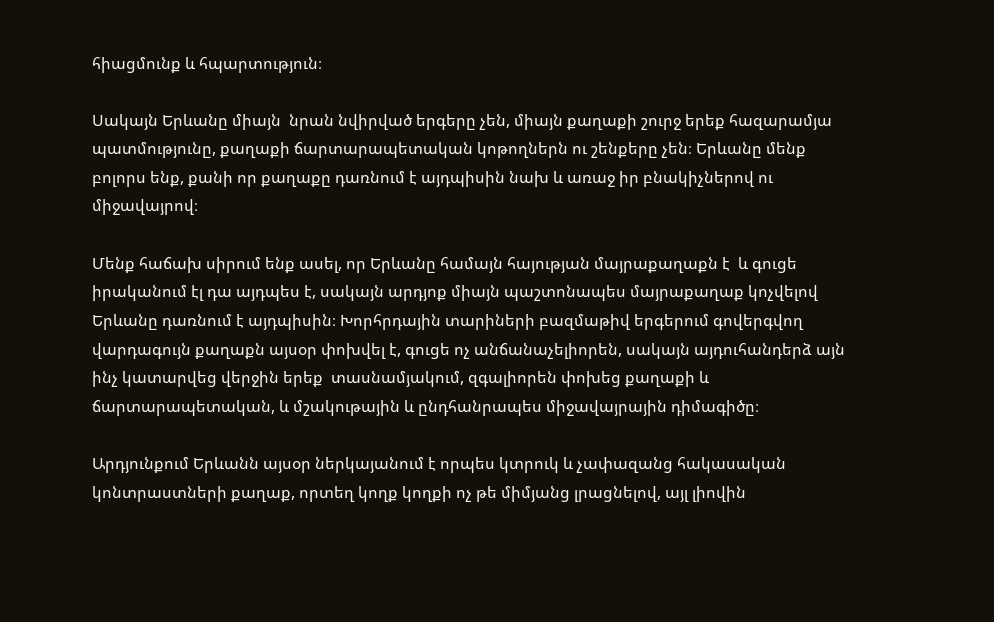հիացմունք և հպարտություն։

Սակայն Երևանը միայն  նրան նվիրված երգերը չեն, միայն քաղաքի շուրջ երեք հազարամյա պատմությունը, քաղաքի ճարտարապետական կոթողներն ու շենքերը չեն։ Երևանը մենք բոլորս ենք, քանի որ քաղաքը դառնում է այդպիսին նախ և առաջ իր բնակիչներով ու միջավայրով։

Մենք հաճախ սիրում ենք ասել, որ Երևանը համայն հայության մայրաքաղաքն է  և գուցե իրականում էլ դա այդպես է, սակայն արդյոք միայն պաշտոնապես մայրաքաղաք կոչվելով Երևանը դառնում է այդպիսին։ Խորհրդային տարիների բազմաթիվ երգերում գովերգվող վարդագույն քաղաքն այսօր փոխվել է, գուցե ոչ անճանաչելիորեն, սակայն այդուհանդերձ այն ինչ կատարվեց վերջին երեք  տասնամյակում, զգալիորեն փոխեց քաղաքի և ճարտարապետական, և մշակութային և ընդհանրապես միջավայրային դիմագիծը։

Արդյունքում Երևանն այսօր ներկայանում է որպես կտրուկ և չափազանց հակասական կոնտրաստների քաղաք, որտեղ կողք կողքի ոչ թե միմյանց լրացնելով, այլ լիովին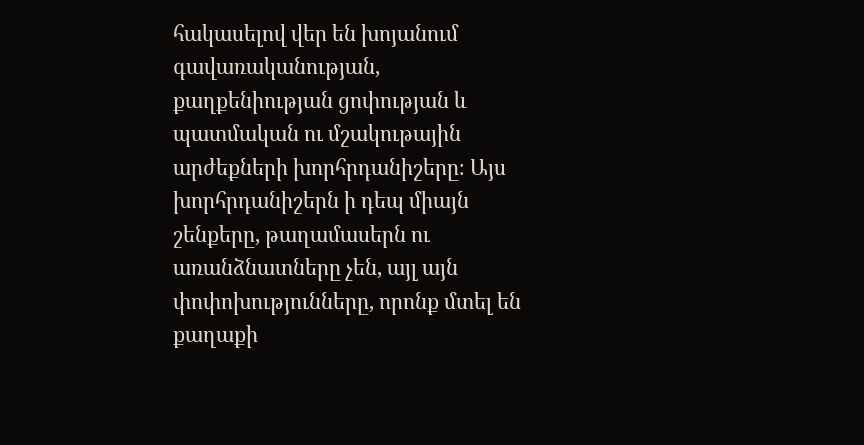հակասելով վեր են խոյանում գավառականության, քաղքենիության ցոփության և պատմական ու մշակութային արժեքների խորհրդանիշերը։ Այս խորհրդանիշերն ի դեպ միայն շենքերը, թաղամասերն ու առանձնատները չեն, այլ այն փոփոխությունները, որոնք մտել են քաղաքի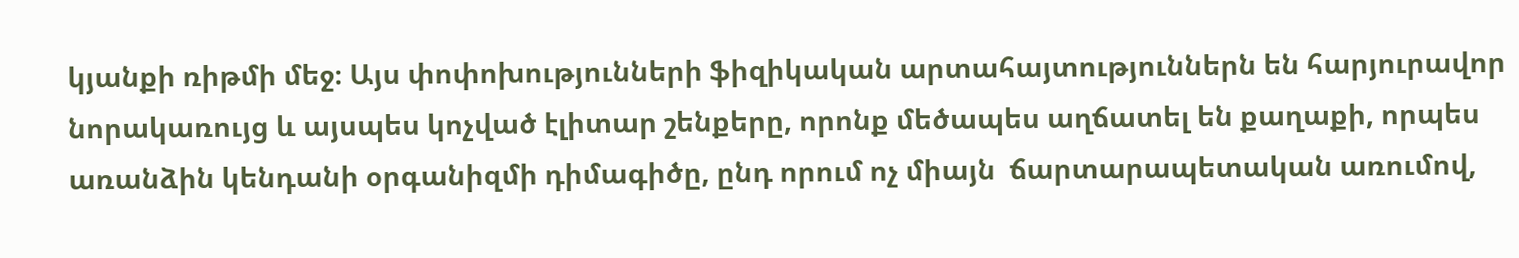կյանքի ռիթմի մեջ։ Այս փոփոխությունների ֆիզիկական արտահայտություններն են հարյուրավոր նորակառույց և այսպես կոչված էլիտար շենքերը, որոնք մեծապես աղճատել են քաղաքի, որպես առանձին կենդանի օրգանիզմի դիմագիծը, ընդ որում ոչ միայն  ճարտարապետական առումով,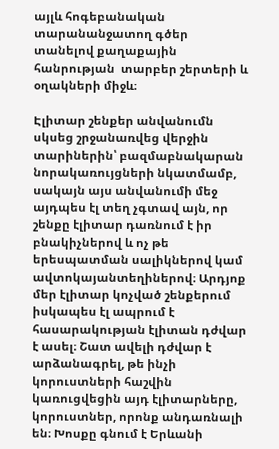այլև հոգեբանական տարանանջատող գծեր տանելով քաղաքային հանրության  տարբեր շերտերի և օղակների միջև։

Էլիտար շենքեր անվանումն սկսեց շրջանառվեց վերջին տարիներին՝ բազմաբնակարան նորակառույցների նկատմամբ, սակայն այս անվանումի մեջ այդպես էլ տեղ չգտավ այն, որ շենքը էլիտար դառնում է իր բնակիչներով և ոչ թե երեսպատման սալիկներով կամ ավտոկայանտեղիներով։ Արդյոք մեր էլիտար կոչված շենքերում իսկապես էլ ապրում է հասարակության էլիտան դժվար է ասել։ Շատ ավելի դժվար է արձանագրել, թե ինչի կորուստների հաշվին կառուցվեցին այդ էլիտարները, կորուստներ, որոնք անդառնալի են։ Խոսքը գնում է Երևանի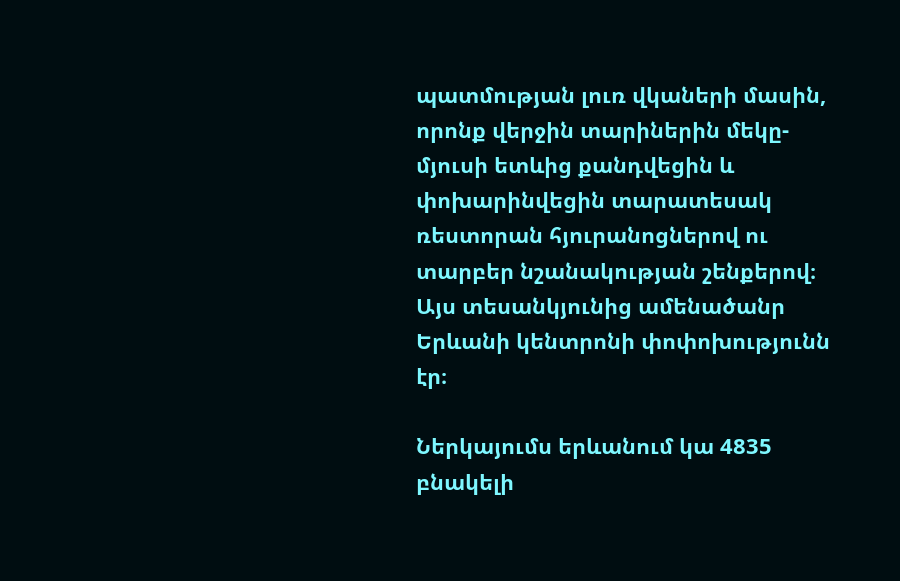պատմության լուռ վկաների մասին, որոնք վերջին տարիներին մեկը-մյուսի ետևից քանդվեցին և փոխարինվեցին տարատեսակ ռեստորան հյուրանոցներով ու տարբեր նշանակության շենքերով։ Այս տեսանկյունից ամենածանր Երևանի կենտրոնի փոփոխությունն էր։

Ներկայումս երևանում կա 4835 բնակելի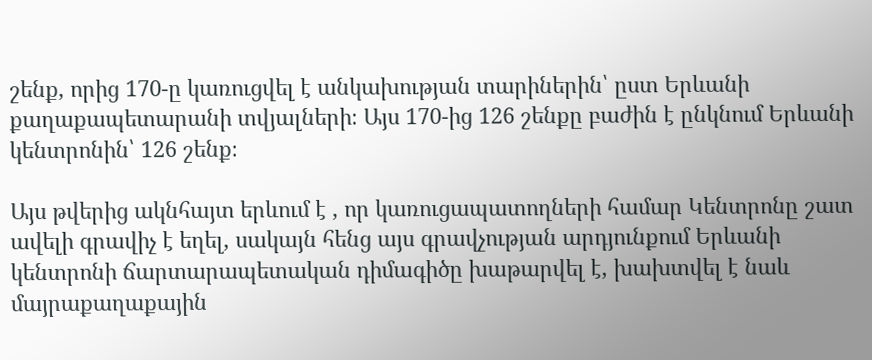շենք, որից 170-ը կառուցվել է անկախության տարիներին՝ ըստ Երևանի քաղաքապետարանի տվյալների։ Այս 170-ից 126 շենքը բաժին է ընկնում Երևանի կենտրոնին՝ 126 շենք։

Այս թվերից ակնհայտ երևում է , որ կառուցապատողների համար Կենտրոնը շատ ավելի գրավիչ է եղել, սակայն հենց այս գրավչության արդյունքում Երևանի կենտրոնի ճարտարապետական դիմագիծը խաթարվել է, խախտվել է նաև մայրաքաղաքային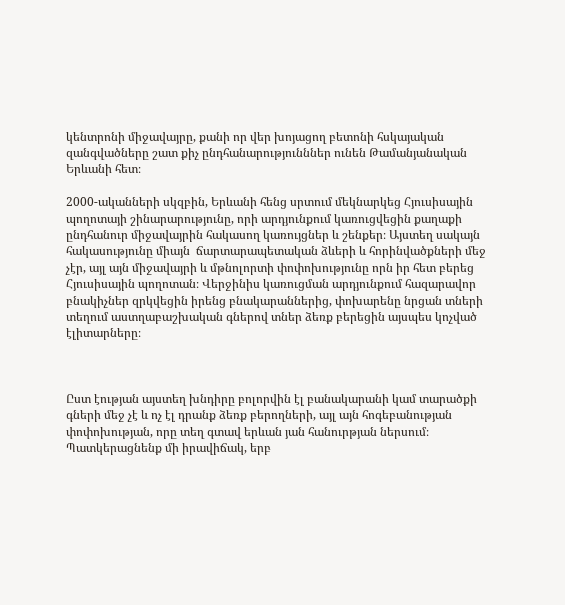կենտրոնի միջավայրը, քանի որ վեր խոյացող բետոնի հսկայական զանգվածները շատ քիչ ընդհանարությունններ ունեն Թամանյանական Երևանի հետ։

2000-ականների սկզբին, Երևանի հենց սրտում մեկնարկեց Հյուսիսային  պողոտայի շինարարությունը, որի արդյունքում կառուցվեցին քաղաքի ընդհանուր միջավայրին հակասող կառույցներ և շենքեր։ Այստեղ սակայն հակասությունը միայն  ճարտարապետական ձևերի և հորինվածքների մեջ չէր, այլ այն միջավայրի և մթնոլորտի փոփոխությունը որն իր հետ բերեց Հյուսիսային պողոտան։ Վերջինիս կառուցման արդյունքում հազարավոր բնակիչներ զրկվեցին իրենց բնակարաններից, փոխարենը նրցան տների տեղում աստղաբաշխական գներով տներ ձեռք բերեցին այսպես կոչված էլիտարները։



Ըստ էության այստեղ խնդիրը բոլորվին էլ բանակարանի կամ տարածքի գների մեջ չէ և ոչ էլ դրանք ձեռք բերողների, այլ այն հոգեբանության փոփոխության, որը տեղ գտավ երևան յան հանուրթյան ներսում։ Պատկերացնենք մի իրավիճակ, երբ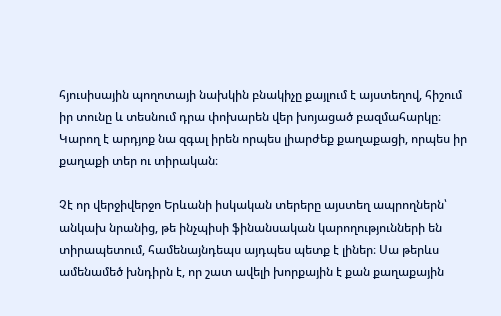հյուսիսային պողոտայի նախկին բնակիչը քայլում է այստեղով, հիշում իր տունը և տեսնում դրա փոխարեն վեր խոյացած բազմահարկը։ Կարող է արդյոք նա զգալ իրեն որպես լիարժեք քաղաքացի, որպես իր քաղաքի տեր ու տիրական։

Չէ որ վերջիվերջո Երևանի իսկական տերերը այստեղ ապրողներն՝ անկախ նրանից, թե ինչպիսի ֆինանսական կարողությունների են տիրապետում, համենայնդեպս այդպես պետք է լիներ։ Սա թերևս ամենամեծ խնդիրն է, որ շատ ավելի խորքային է քան քաղաքային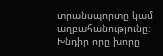տրանսպորտը կամ աղբահանությունը։ Խնդիր որը խորը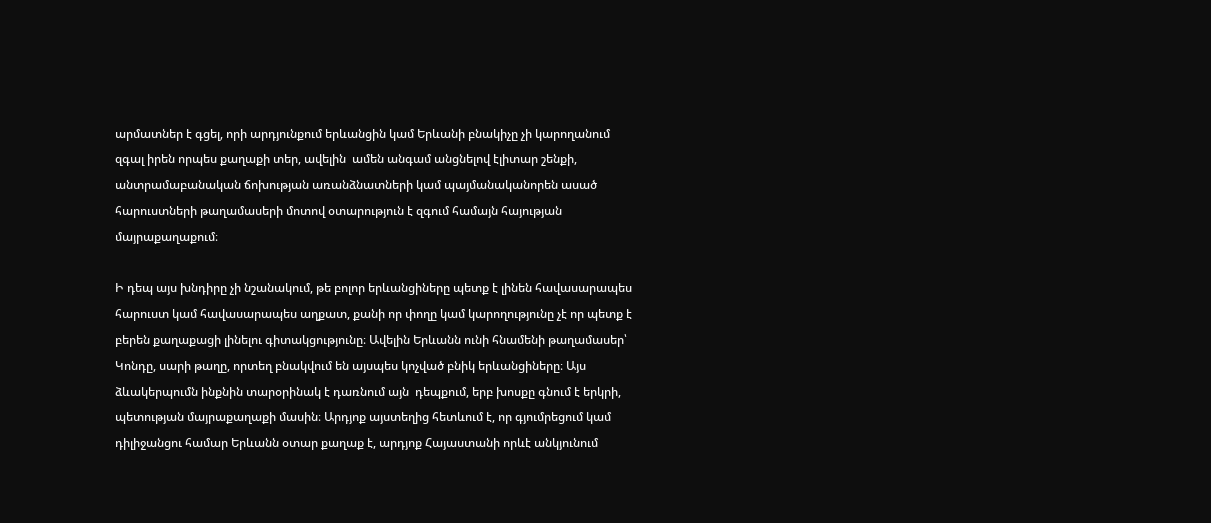արմատներ է գցել, որի արդյունքում երևանցին կամ Երևանի բնակիչը չի կարողանում զգալ իրեն որպես քաղաքի տեր, ավելին  ամեն անգամ անցնելով էլիտար շենքի, անտրամաբանական ճոխության առանձնատների կամ պայմանականորեն ասած հարուստների թաղամասերի մոտով օտարություն է զգում համայն հայության մայրաքաղաքում։

Ի դեպ այս խնդիրը չի նշանակում, թե բոլոր երևանցիները պետք է լինեն հավասարապես հարուստ կամ հավասարապես աղքատ, քանի որ փողը կամ կարողությունը չէ որ պետք է բերեն քաղաքացի լինելու գիտակցությունը։ Ավելին Երևանն ունի հնամենի թաղամասեր՝ Կոնդը, սարի թաղը, որտեղ բնակվում են այսպես կոչված բնիկ երևանցիները։ Այս ձևակերպումն ինքնին տարօրինակ է դառնում այն  դեպքում, երբ խոսքը գնում է երկրի, պետության մայրաքաղաքի մասին։ Արդյոք այստեղից հետևում է, որ գյումրեցում կամ դիլիջանցու համար Երևանն օտար քաղաք է, արդյոք Հայաստանի որևէ անկյունում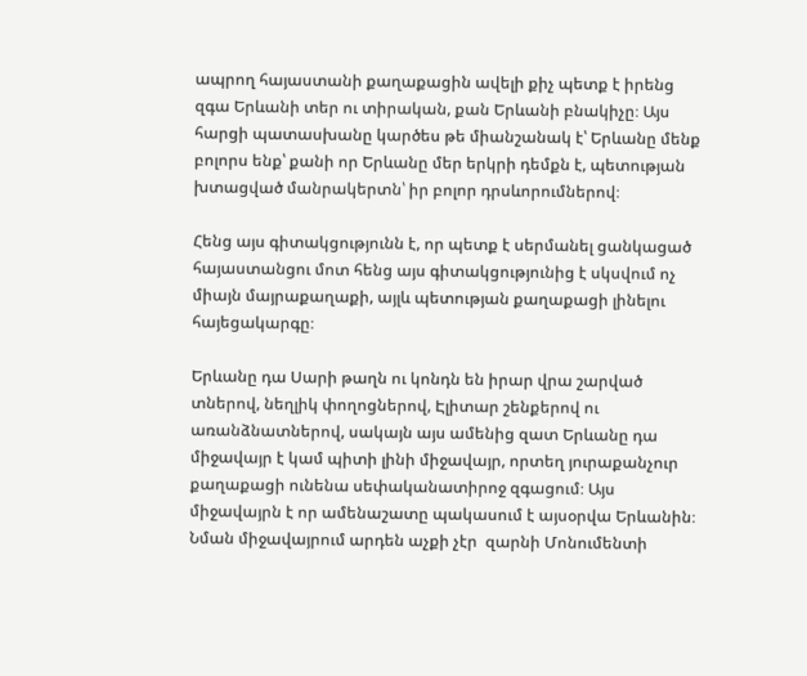ապրող հայաստանի քաղաքացին ավելի քիչ պետք է իրենց զգա Երևանի տեր ու տիրական, քան Երևանի բնակիչը։ Այս հարցի պատասխանը կարծես թե միանշանակ է՝ Երևանը մենք բոլորս ենք՝ քանի որ Երևանը մեր երկրի դեմքն է, պետության խտացված մանրակերտն՝ իր բոլոր դրսևորումներով։

Հենց այս գիտակցությունն է, որ պետք է սերմանել ցանկացած հայաստանցու մոտ հենց այս գիտակցությունից է սկսվում ոչ միայն մայրաքաղաքի, այլև պետության քաղաքացի լինելու հայեցակարգը։

Երևանը դա Սարի թաղն ու կոնդն են իրար վրա շարված տներով, նեղլիկ փողոցներով, Էլիտար շենքերով ու առանձնատներով, սակայն այս ամենից զատ Երևանը դա միջավայր է կամ պիտի լինի միջավայր, որտեղ յուրաքանչուր քաղաքացի ունենա սեփականատիրոջ զգացում։ Այս միջավայրն է որ ամենաշատը պակասում է այսօրվա Երևանին։ Նման միջավայրում արդեն աչքի չէր  զարնի Մոնումենտի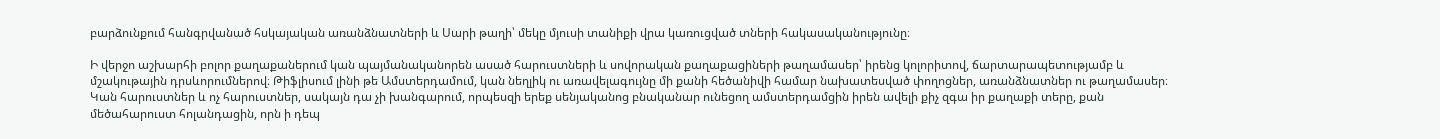բարձունքում հանգրվանած հսկայական առանձնատների և Սարի թաղի՝ մեկը մյուսի տանիքի վրա կառուցված տների հակասականությունը։

Ի վերջո աշխարհի բոլոր քաղաքաներում կան պայմանականորեն ասած հարուստների և սովորական քաղաքացիների թաղամասեր՝ իրենց կոլորիտով, ճարտարապետությամբ և մշակութային դրսևորումներով։ Թիֆլիսում լինի թե Ամստերդամում, կան նեղլիկ ու առավելագույնը մի քանի հեծանիվի համար նախատեսված փողոցներ, առանձնատներ ու թաղամասեր։ Կան հարուստներ և ոչ հարուստներ, սակայն դա չի խանգարում, որպեսզի երեք սենյականոց բնականար ունեցող ամստերդամցին իրեն ավելի քիչ զգա իր քաղաքի տերը, քան մեծահարուստ հոլանդացին, որն ի դեպ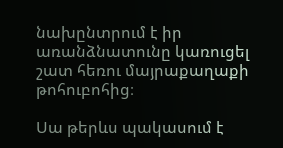նախընտրում է իր առանձնատունը կառուցել շատ հեռու մայրաքաղաքի թոհուբոհից։

Սա թերևս պակասում է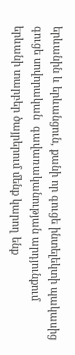երևանին և երևանցուն, քանի որ գուցե ինտելեկտի պակասից գուցե սովորական  գավառականության արդյունքում երևանի տարբեր ծայրերում մենք կարող ենք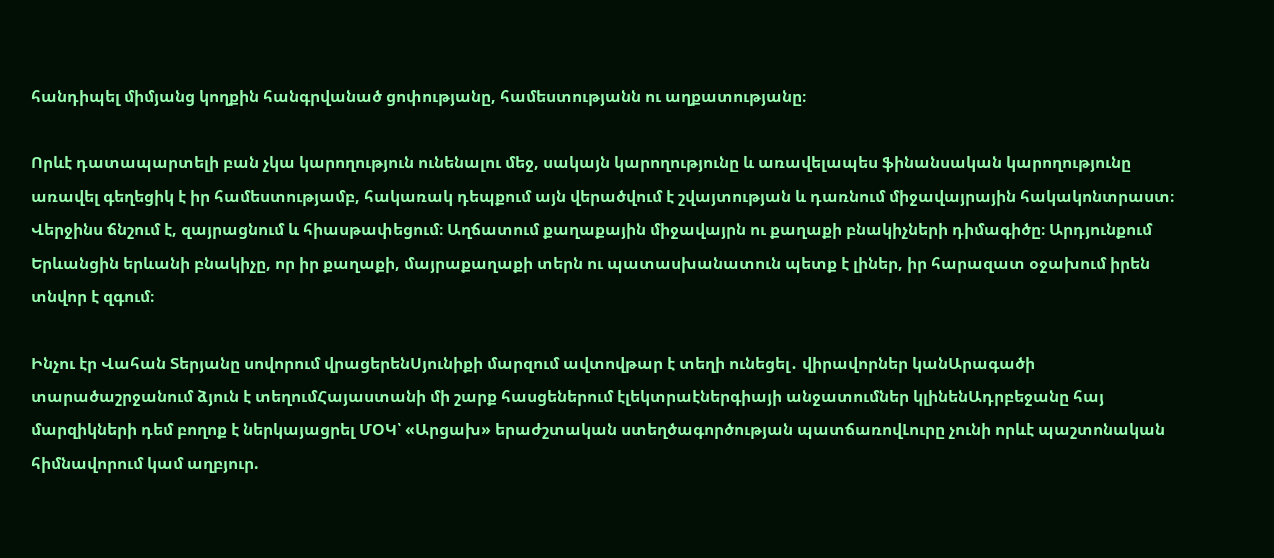հանդիպել միմյանց կողքին հանգրվանած ցոփությանը, համեստությանն ու աղքատությանը։

Որևէ դատապարտելի բան չկա կարողություն ունենալու մեջ, սակայն կարողությունը և առավելապես ֆինանսական կարողությունը առավել գեղեցիկ է իր համեստությամբ, հակառակ դեպքում այն վերածվում է շվայտության և դառնում միջավայրային հակակոնտրաստ։ Վերջինս ճնշում է, զայրացնում և հիասթափեցում։ Աղճատում քաղաքային միջավայրն ու քաղաքի բնակիչների դիմագիծը։ Արդյունքում Երևանցին երևանի բնակիչը, որ իր քաղաքի, մայրաքաղաքի տերն ու պատասխանատուն պետք է լիներ, իր հարազատ օջախում իրեն տնվոր է զգում։

Ինչու էր Վահան Տերյանը սովորում վրացերենՍյունիքի մարզում ավտովթար է տեղի ունեցել․ վիրավորներ կանԱրագածի տարածաշրջանում ձյուն է տեղումՀայաստանի մի շարք հասցեներում էլեկտրաէներգիայի անջատումներ կլինենԱդրբեջանը հայ մարզիկների դեմ բողոք է ներկայացրել ՄՕԿ՝ «Արցախ» երաժշտական ստեղծագործության պատճառովԼուրը չունի որևէ պաշտոնական հիմնավորում կամ աղբյուր.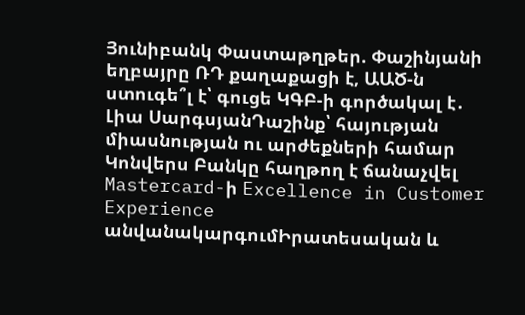Յունիբանկ Փաստաթղթեր. Փաշինյանի եղբայրը ՌԴ քաղաքացի է, ԱԱԾ-ն ստուգե՞լ է՝ գուցե ԿԳԲ-ի գործակալ է․ Լիա ՍարգսյանԴաշինք՝ հայության միասնության ու արժեքների համար Կոնվերս Բանկը հաղթող է ճանաչվել Mastercard-ի Excellence in Customer Experience անվանակարգումԻրատեսական և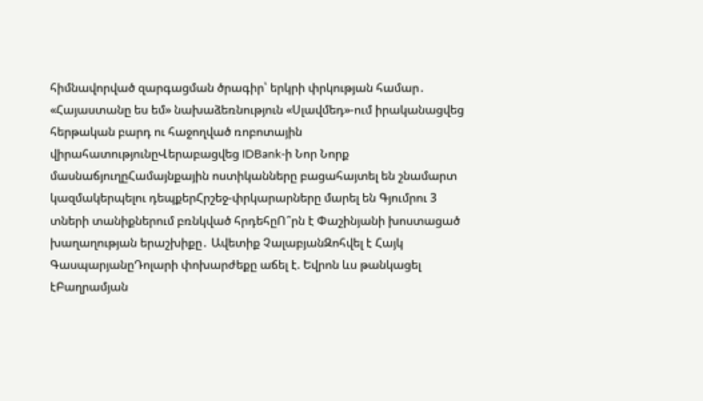հիմնավորված զարգացման ծրագիր՝ երկրի փրկության համար․ «Հայաստանը ես եմ» նախաձեռնություն «Սլավմեդ»-ում իրականացվեց հերթական բարդ ու հաջողված ռոբոտային վիրահատությունըՎերաբացվեց IDBank-ի Նոր Նորք մասնաճյուղըՀամայնքային ոստիկանները բացահայտել են շնամարտ կազմակերպելու դեպքերՀրշեջ-փրկարարները մարել են Գյումրու 3 տների տանիքներում բռնկված հրդեհըՈ՞րն է Փաշինյանի խոստացած խաղաղության երաշխիքը․ Ավետիք ՉալաբյանԶոհվել է Հայկ ԳասպարյանըԴոլարի փոխարժեքը աճել է. Եվրոն ևս թանկացել էԲաղրամյան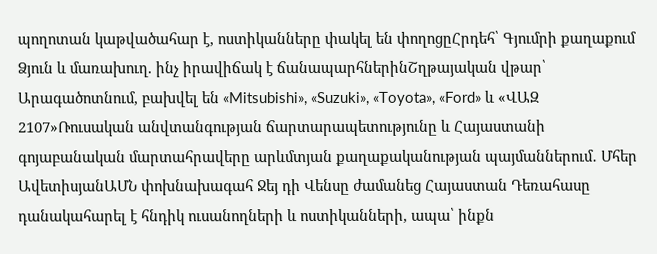պողոտան կաթվածահար է, ոստիկանները փակել են փողոցըՀրդեհ՝ Գյումրի քաղաքում Ձյուն և մառախուղ. ինչ իրավիճակ է ճանապարհներինՇղթայական վթար՝ Արագածոտնում, բախվել են «Mitsubishi», «Suzuki», «Toyota», «Ford» և «ՎԱԶ 2107»Ռուսական անվտանգության ճարտարապետությունը և Հայաստանի գոյաբանական մարտահրավերը արևմտյան քաղաքականության պայմաններում․ Մհեր ԱվետիսյանԱՄՆ փոխնախագահ Ջեյ դի Վենսը ժամանեց Հայաստան Դեռահասը դանակահարել է հնդիկ ուսանողների և ոստիկանների, ապա՝ ինքն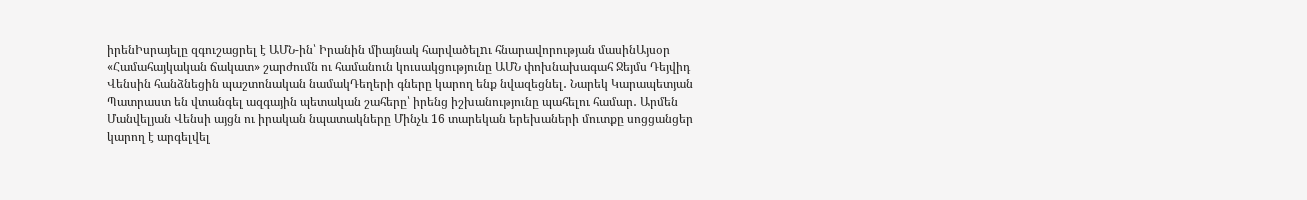իրենԻսրայելը զգուշացրել է ԱՄՆ-ին՝ Իրանին միայնակ հարվածելnւ հնարավորության մասինԱյսօր «Համահայկական ճակատ» շարժումն ու համանուն կուսակցությունը ԱՄՆ փոխնախագահ Ջեյմս Դեյվիդ Վենսին հանձնեցին պաշտոնական նամակԴեղերի գները կարող ենք նվազեցնել․ Նարեկ Կարապետյան Պատրաստ են վտանգել ազգային պետական շահերը՝ իրենց իշխանությունը պահելու համար․ Արմեն Մանվելյան Վենսի այցն ու իրական նպատակները Մինչև 16 տարեկան երեխաների մուտքը սոցցանցեր կարող է արգելվել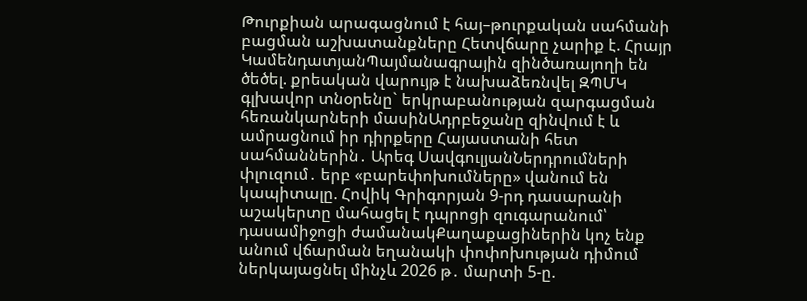Թուրքիան արագացնում է հայ–թուրքական սահմանի բացման աշխատանքները Հետվճարը չարիք է. Հրայր ԿամենդատյանՊայմանագրային զինծառայողի են ծեծել. քրեական վարույթ է նախաձեռնվել ԶՊՄԿ գլխավոր տնօրենը` երկրաբանության զարգացման հեռանկարների մասինԱդրբեջանը զինվում է և ամրացնում իր դիրքերը Հայաստանի հետ սահմաններին․ Արեգ ՍավգուլյանՆերդրումների փլուզում․ երբ «բարեփոխումները» վանում են կապիտալը. Հովիկ Գրիգորյան 9-րդ դասարանի աշակերտը մահացել է դպրոցի զուգարանում՝ դասամիջոցի ժամանակՔաղաքացիներին կոչ ենք անում վճարման եղանակի փոփոխության դիմում ներկայացնել մինչև 2026 թ․ մարտի 5-ը.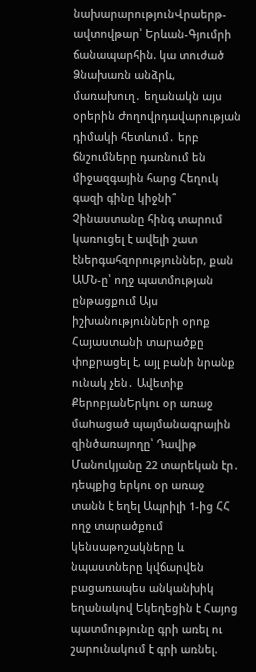նախարարությունՎրաերթ-ավտովթար՝ Երևան-Գյումրի ճանապարհին. կա տուժած Ձնախառն անձրև, մառախուղ․ եղանակն այս օրերին Ժողովրդավարության դիմակի հետևում․ երբ ճնշումները դառնում են միջազգային հարց Հեղուկ գազի գինը կիջնի՞ Չինաստանը հինգ տարում կառուցել է ավելի շատ էներգահզորություններ, քան ԱՄՆ-ը՝ ողջ պատմության ընթացքում Այս իշխանությունների օրոք Հայաստանի տարածքը փոքրացել է, այլ բանի նրանք ունակ չեն․ Ավետիք ՔերոբյանԵրկու օր առաջ մաhացած պայմանագրային զինծառայողը՝ Դավիթ Մանուկյանը 22 տարեկան էր․ դեպքից երկու օր առաջ տանն է եղել Ապրիլի 1-ից ՀՀ ողջ տարածքում կենսաթոշակները և նպաստները կվճարվեն բացառապես անկանխիկ եղանակով Եկեղեցին է Հայոց պատմությունը գրի առել ու շարունակում է գրի առնել.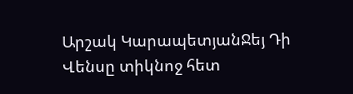Արշակ ԿարապետյանՋեյ Դի Վենսը տիկնոջ հետ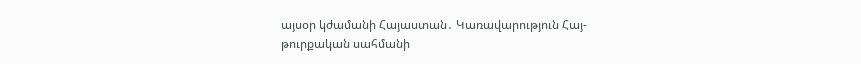այսօր կժամանի Հայաստան․ Կառավարություն Հայ-թուրքական սահմանի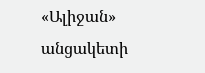«Ալիջան» անցակետի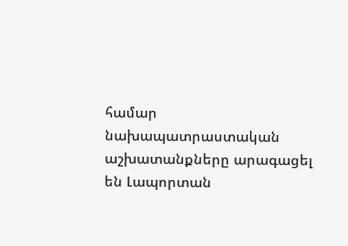համար նախապատրաստական աշխատանքները արագացել են Լապորտան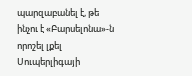պարզաբանել է, թե ինչու է «Բարսելոնա»-ն որոշել լքել Սուպերլիգայի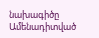նախագիծը
Ամենադիտված